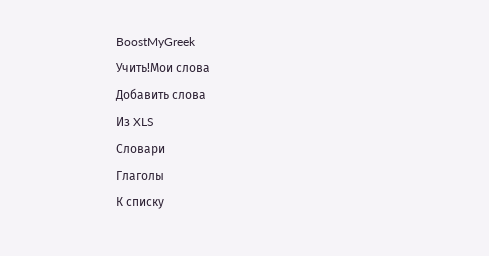BoostMyGreek
Учить!Мои слова
Добавить слова
Из XLS
Словари
Глаголы
К списку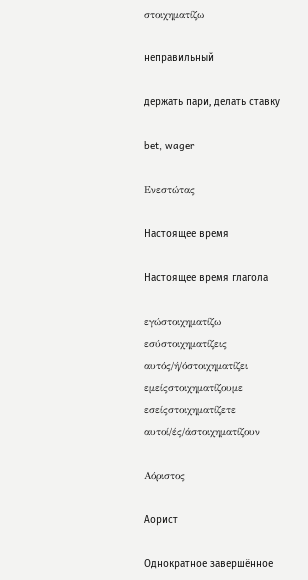στοιχηματίζω

неправильный

держать пари, делать ставку

bet, wager

Ενεστώτας

Настоящее время

Настоящее время глагола

εγώστοιχηματίζω
εσύστοιχηματίζεις
αυτός/ή/όστοιχηματίζει
εμείςστοιχηματίζουμε
εσείςστοιχηματίζετε
αυτοί/ές/άστοιχηματίζουν

Αόριστος

Аорист

Однократное завершённое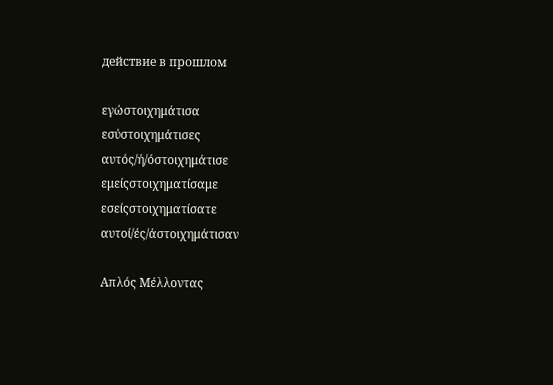действие в прошлом

εγώστοιχημάτισα
εσύστοιχημάτισες
αυτός/ή/όστοιχημάτισε
εμείςστοιχηματίσαμε
εσείςστοιχηματίσατε
αυτοί/ές/άστοιχημάτισαν

Απλός Μέλλοντας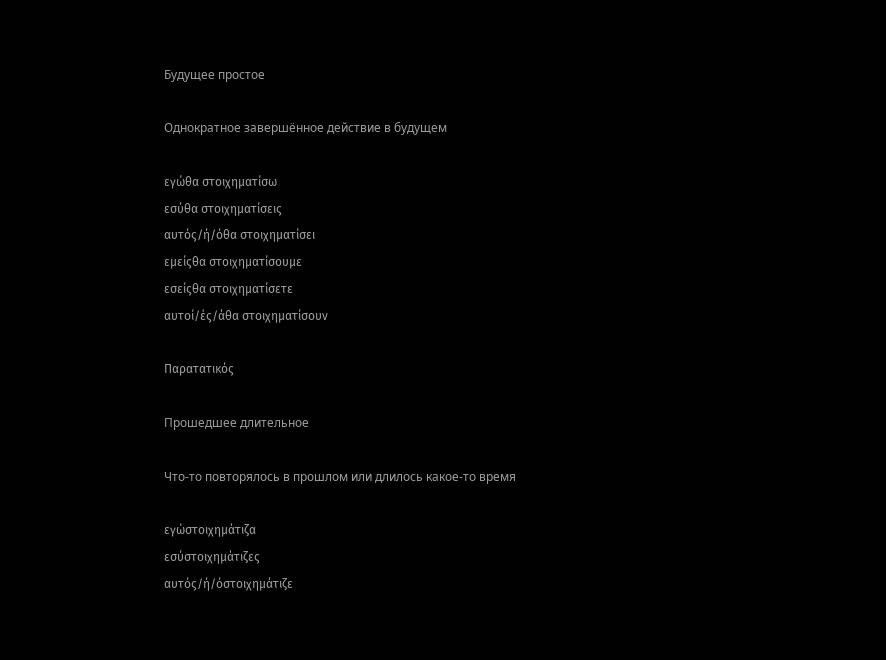Будущее простое

Однократное завершённое действие в будущем

εγώθα στοιχηματίσω
εσύθα στοιχηματίσεις
αυτός/ή/όθα στοιχηματίσει
εμείςθα στοιχηματίσουμε
εσείςθα στοιχηματίσετε
αυτοί/ές/άθα στοιχηματίσουν

Παρατατικός

Прошедшее длительное

Что-то повторялось в прошлом или длилось какое-то время

εγώστοιχημάτιζα
εσύστοιχημάτιζες
αυτός/ή/όστοιχημάτιζε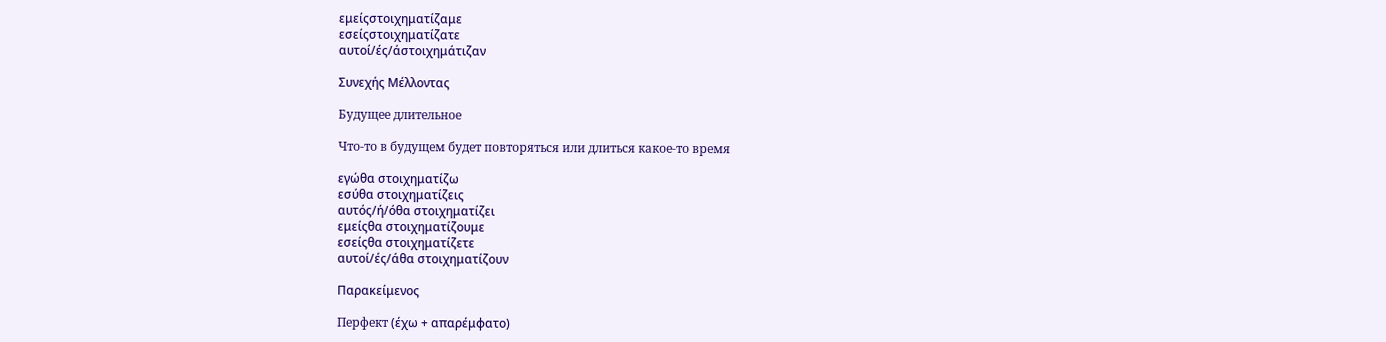εμείςστοιχηματίζαμε
εσείςστοιχηματίζατε
αυτοί/ές/άστοιχημάτιζαν

Συνεχής Μέλλοντας

Будущее длительное

Что-то в будущем будет повторяться или длиться какое-то время

εγώθα στοιχηματίζω
εσύθα στοιχηματίζεις
αυτός/ή/όθα στοιχηματίζει
εμείςθα στοιχηματίζουμε
εσείςθα στοιχηματίζετε
αυτοί/ές/άθα στοιχηματίζουν

Παρακείμενος

Перфект (έχω + απαρέμφατο)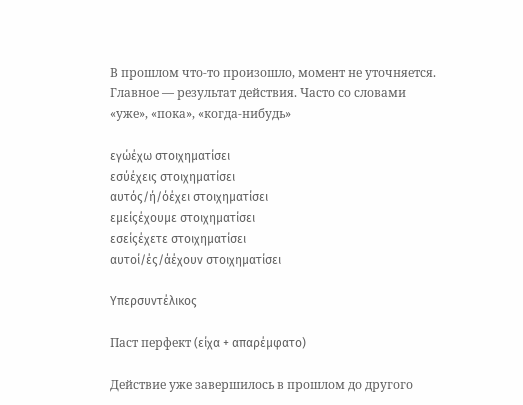В прошлом что-то произошло, момент не уточняется. Главное — результат действия. Часто со словами «уже», «пока», «когда-нибудь»

εγώέχω στοιχηματίσει
εσύέχεις στοιχηματίσει
αυτός/ή/όέχει στοιχηματίσει
εμείςέχουμε στοιχηματίσει
εσείςέχετε στοιχηματίσει
αυτοί/ές/άέχουν στοιχηματίσει

Υπερσυντέλικος

Паст перфект (είχα + απαρέμφατο)

Действие уже завершилось в прошлом до другого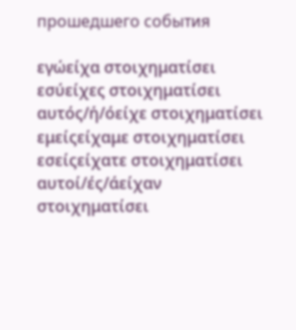прошедшего события

εγώείχα στοιχηματίσει
εσύείχες στοιχηματίσει
αυτός/ή/όείχε στοιχηματίσει
εμείςείχαμε στοιχηματίσει
εσείςείχατε στοιχηματίσει
αυτοί/ές/άείχαν στοιχηματίσει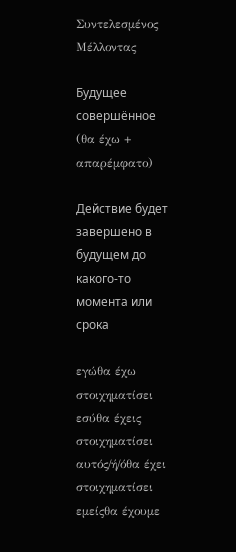Συντελεσμένος Μέλλοντας

Будущее совершённое (θα έχω + απαρέμφατο)

Действие будет завершено в будущем до какого-то момента или срока

εγώθα έχω στοιχηματίσει
εσύθα έχεις στοιχηματίσει
αυτός/ή/όθα έχει στοιχηματίσει
εμείςθα έχουμε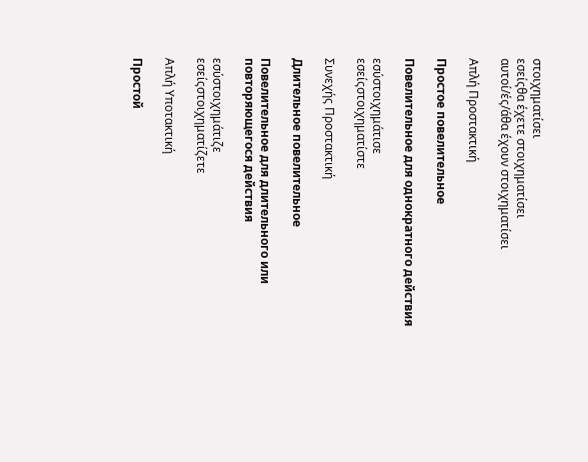στοιχηματίσει
εσείςθα έχετε στοιχηματίσει
αυτοί/ές/άθα έχουν στοιχηματίσει

Απλή Προστακτική

Простое повелительное

Повелительное для однократного действия

εσύστοιχημάτισε
εσείςστοιχηματίστε

Συνεχής Προστακτική

Длительное повелительное

Повелительное для длительного или повторяющегося действия

εσύστοιχημάτιζε
εσείςστοιχηματίζετε

Απλή Υποτακτική

Простой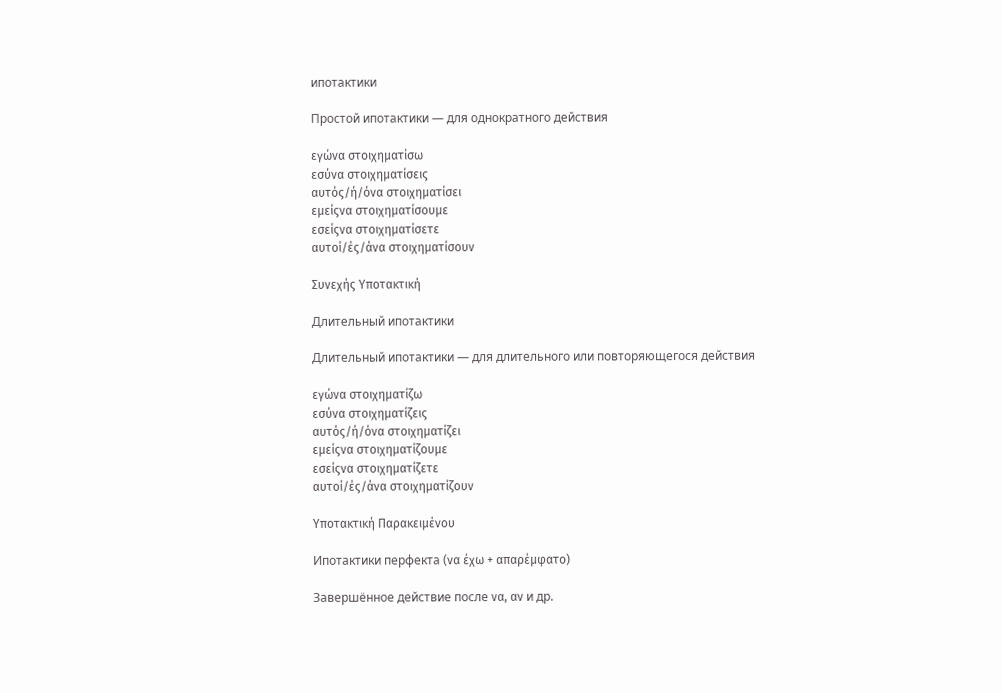ипотактики

Простой ипотактики — для однократного действия

εγώνα στοιχηματίσω
εσύνα στοιχηματίσεις
αυτός/ή/όνα στοιχηματίσει
εμείςνα στοιχηματίσουμε
εσείςνα στοιχηματίσετε
αυτοί/ές/άνα στοιχηματίσουν

Συνεχής Υποτακτική

Длительный ипотактики

Длительный ипотактики — для длительного или повторяющегося действия

εγώνα στοιχηματίζω
εσύνα στοιχηματίζεις
αυτός/ή/όνα στοιχηματίζει
εμείςνα στοιχηματίζουμε
εσείςνα στοιχηματίζετε
αυτοί/ές/άνα στοιχηματίζουν

Υποτακτική Παρακειμένου

Ипотактики перфекта (να έχω + απαρέμφατο)

Завершённое действие после να, αν и др.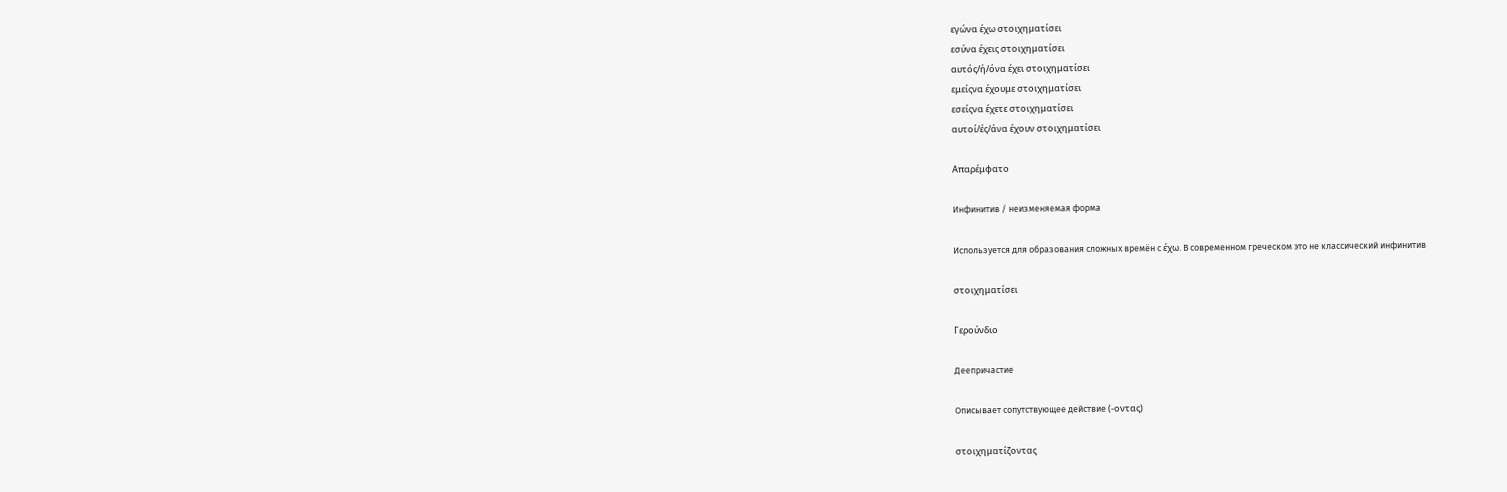εγώνα έχω στοιχηματίσει
εσύνα έχεις στοιχηματίσει
αυτός/ή/όνα έχει στοιχηματίσει
εμείςνα έχουμε στοιχηματίσει
εσείςνα έχετε στοιχηματίσει
αυτοί/ές/άνα έχουν στοιχηματίσει

Απαρέμφατο

Инфинитив / неизменяемая форма

Используется для образования сложных времён с έχω. В современном греческом это не классический инфинитив

στοιχηματίσει

Γερούνδιο

Деепричастие

Описывает сопутствующее действие (-οντας)

στοιχηματίζοντας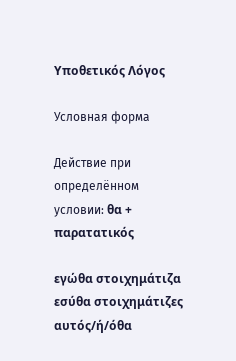Υποθετικός Λόγος

Условная форма

Действие при определённом условии: θα + παρατατικός

εγώθα στοιχημάτιζα
εσύθα στοιχημάτιζες
αυτός/ή/όθα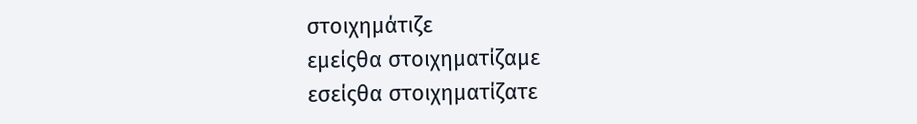στοιχημάτιζε
εμείςθα στοιχηματίζαμε
εσείςθα στοιχηματίζατε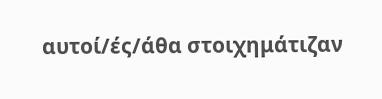αυτοί/ές/άθα στοιχημάτιζαν